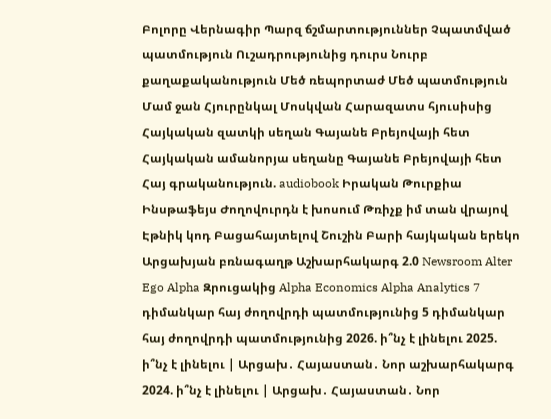Բոլորը Վերնագիր Պարզ ճշմարտություններ Չպատմված պատմություն Ուշադրությունից դուրս Նուրբ քաղաքականություն Մեծ ռեպորտաժ Մեծ պատմություն Մամ ջան Հյուրընկալ Մոսկվան Հարազատս հյուսիսից Հայկական զատկի սեղան Գայանե Բրեյովայի հետ Հայկական ամանորյա սեղանը Գայանե Բրեյովայի հետ Հայ գրականություն. audiobook Իրական Թուրքիա Ինսթաֆեյս Ժողովուրդն է խոսում Թռիչք իմ տան վրայով Էթնիկ կոդ Բացահայտելով Շուշին Բարի հայկական երեկո Արցախյան բռնագաղթ Աշխարհակարգ 2.0 Newsroom Alter Ego Alpha Զրուցակից Alpha Economics Alpha Analytics 7 դիմանկար հայ ժողովրդի պատմությունից 5 դիմանկար հայ ժողովրդի պատմությունից 2026. ի՞նչ է լինելու 2025. ի՞նչ է լինելու | Արցախ․ Հայաստան․ Նոր աշխարհակարգ 2024. ի՞նչ է լինելու | Արցախ․ Հայաստան․ Նոր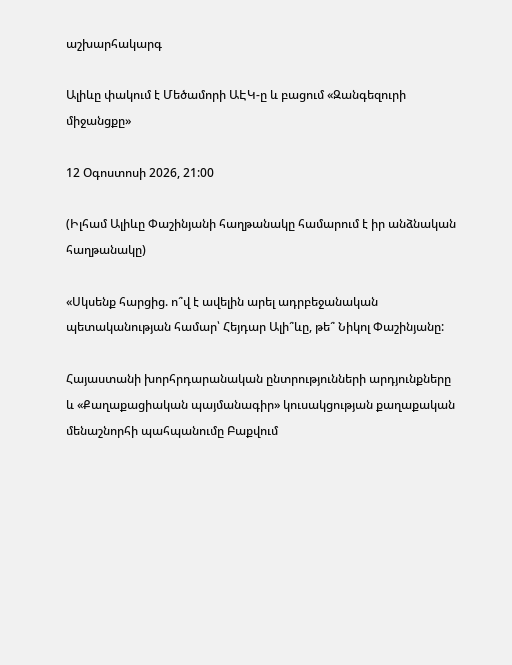աշխարհակարգ

Ալիևը փակում է Մեծամորի ԱԷԿ-ը և բացում «Զանգեզուրի միջանցքը»

12 Օգոստոսի 2026, 21:00

(Իլհամ Ալիևը Փաշինյանի հաղթանակը համարում է իր անձնական հաղթանակը)

«Սկսենք հարցից. ո՞վ է ավելին արել ադրբեջանական պետականության համար՝ Հեյդար Ալի՞ևը, թե՞ Նիկոլ Փաշինյանը:

Հայաստանի խորհրդարանական ընտրությունների արդյունքները և «Քաղաքացիական պայմանագիր» կուսակցության քաղաքական մենաշնորհի պահպանումը Բաքվում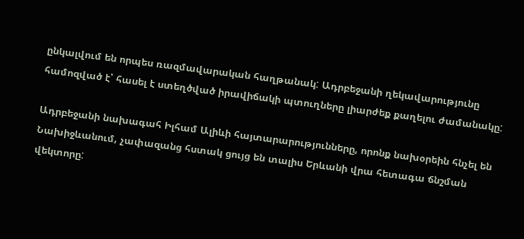ընկալվում են որպես ռազմավարական հաղթանակ: Ադրբեջանի ղեկավարությունը համոզված է՝ հասել է ստեղծված իրավիճակի պտուղները լիարժեք քաղելու ժամանակը:

Ադրբեջանի նախագահ Իլհամ Ալիևի հայտարարությունները, որոնք նախօրեին հնչել են Նախիջևանում, չափազանց հստակ ցույց են տալիս Երևանի վրա հետագա ճնշման վեկտորը: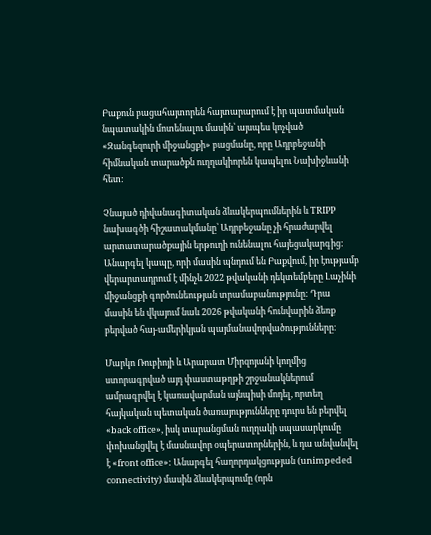Բաքուն բացահայտորեն հայտարարում է իր պատմական նպատակին մոտենալու մասին՝ այսպես կոչված «Զանգեզուրի միջանցքի» բացմանը, որը Ադրբեջանի հիմնական տարածքն ուղղակիորեն կապելու Նախիջևանի հետ:

Չնայած դիվանագիտական ձևակերպումներին և TRIPP նախագծի հիշատակմանը՝ Ադրբեջանը չի հրաժարվել արտատարածքային երթուղի ունենալու հայեցակարգից: Անարգել կապը, որի մասին պնդում են Բաքվում, իր էությամբ վերարտադրում է մինչև 2022 թվականի դեկտեմբերը Լաչինի միջանցքի գործունեության տրամաբանությունը: Դրա մասին են վկայում նաև 2026 թվականի հունվարին ձեռք բերված հայ-ամերիկյան պայմանավորվածությունները։

Մարկո Ռուբիոյի և Արարատ Միրզոյանի կողմից ստորագրված այդ փաստաթղթի շրջանակներում ամրագրվել է կառավարման այնպիսի մոդել, որտեղ հայկական պետական ծառայությունները դուրս են բերվել «back office», իսկ տարանցման ուղղակի սպասարկումը փոխանցվել է մասնավոր օպերատորներին, և դա անվանվել է «front office»: Անարգել հաղորդակցության (unimpeded connectivity) մասին ձևակերպումը (որն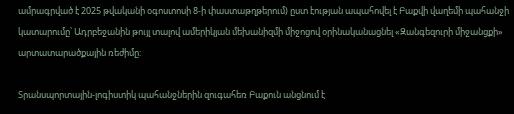ամրագրված է 2025 թվականի օգոստոսի 8-ի փաստաթղթերում) ըստ էության ապահովել է Բաքվի վաղեմի պահանջի կատարումը՝ Ադրբեջանին թույլ տալով ամերիկյան մեխանիզմի միջոցով օրինականացնել «Զանգեզուրի միջանցքի» արտատարածքային ռեժիմը:

Տրանսպորտային-լոգիստիկ պահանջներին զուգահեռ Բաքուն անցնում է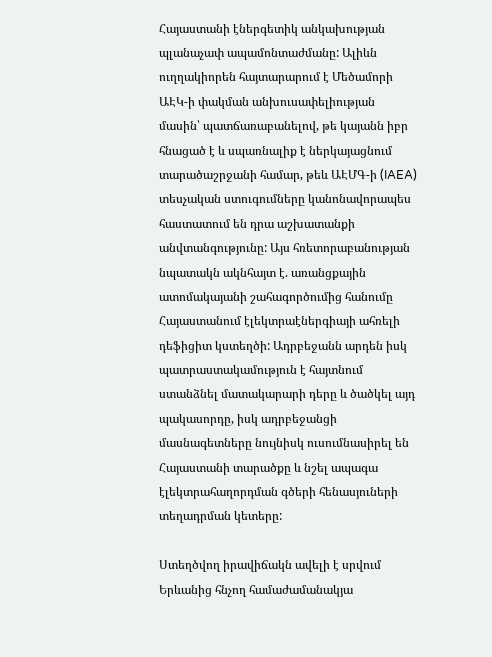Հայաստանի էներգետիկ անկախության պլանաչափ ապամոնտաժմանը: Ալիևն ուղղակիորեն հայտարարում է Մեծամորի ԱԷԿ-ի փակման անխուսափելիության մասին՝ պատճառաբանելով, թե կայանն իբր հնացած է և սպառնալիք է ներկայացնում տարածաշրջանի համար, թեև ԱԷՄԳ-ի (IAEA) տեսչական ստուգումները կանոնավորապես հաստատում են դրա աշխատանքի անվտանգությունը: Այս հռետորաբանության նպատակն ակնհայտ է. առանցքային ատոմակայանի շահագործումից հանումը Հայաստանում էլեկտրաէներգիայի ահռելի դեֆիցիտ կստեղծի: Ադրբեջանն արդեն իսկ պատրաստակամություն է հայտնում ստանձնել մատակարարի դերը և ծածկել այդ պակասորդը, իսկ ադրբեջանցի մասնագետները նույնիսկ ուսումնասիրել են Հայաստանի տարածքը և նշել ապագա էլեկտրահաղորդման գծերի հենասյուների տեղադրման կետերը:

Ստեղծվող իրավիճակն ավելի է սրվում Երևանից հնչող համաժամանակյա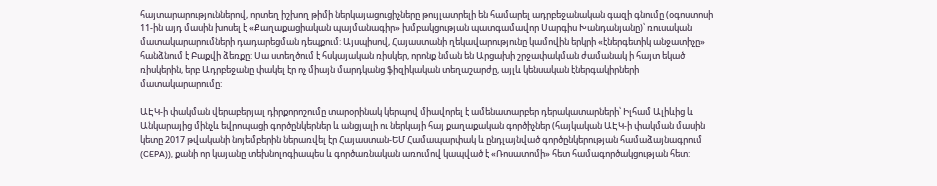հայտարարություններով, որտեղ իշխող թիմի ներկայացուցիչները թույլատրելի են համարել ադրբեջանական գազի գնումը (օգոստոսի 11-ին այդ մասին խոսել է «Քաղաքացիական պայմանագիր» խմբակցության պատգամավոր Սարգիս Խանդանյանը)՝ ռուսական մատակարարումների դադարեցման դեպքում: Այսպիսով, Հայաստանի ղեկավարությունը կամովին երկրի «էներգետիկ անջատիչը» հանձնում է Բաքվի ձեռքը: Սա ստեղծում է հսկայական ռիսկեր, որոնք նման են Արցախի շրջափակման ժամանակ ի հայտ եկած ռիսկերին, երբ Ադրբեջանը փակել էր ոչ միայն մարդկանց ֆիզիկական տեղաշարժը, այլև կենսական էներգակիրների մատակարարումը:

ԱԷԿ-ի փակման վերաբերյալ դիրքորոշումը տարօրինակ կերպով միավորել է ամենատարբեր դերակատարների՝ Իլհամ Ալիևից և Անկարայից մինչև եվրոպացի գործընկերներ և անցյալի ու ներկայի հայ քաղաքական գործիչներ (հայկական ԱԷԿ-ի փակման մասին կետը 2017 թվականի նոյեմբերին ներառվել էր Հայաստան-ԵՄ Համապարփակ և ընդլայնված գործընկերության համաձայնագրում (CEPA)), քանի որ կայանը տեխնոլոգիապես և գործառնական առումով կապված է «Ռոսատոմի» հետ համագործակցության հետ: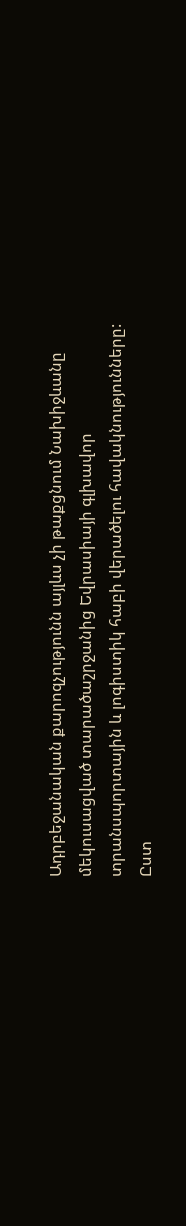Ադրբեջանական քարոզչությունն այլևս չի թաքցնում Նախիջևանը մեկուսացված տարածաշրջանից Եվրասիայի գլխավոր տրանսպորտային և լոգիստիկ հաբի վերածելու հավակնությունները: Ըստ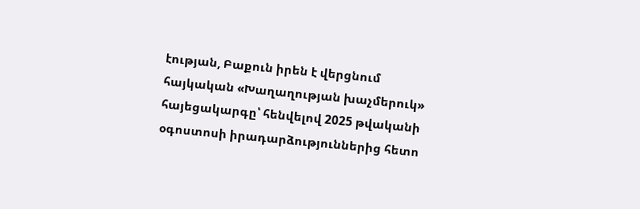էության, Բաքուն իրեն է վերցնում հայկական «Խաղաղության խաչմերուկ» հայեցակարգը՝ հենվելով 2025 թվականի օգոստոսի իրադարձություններից հետո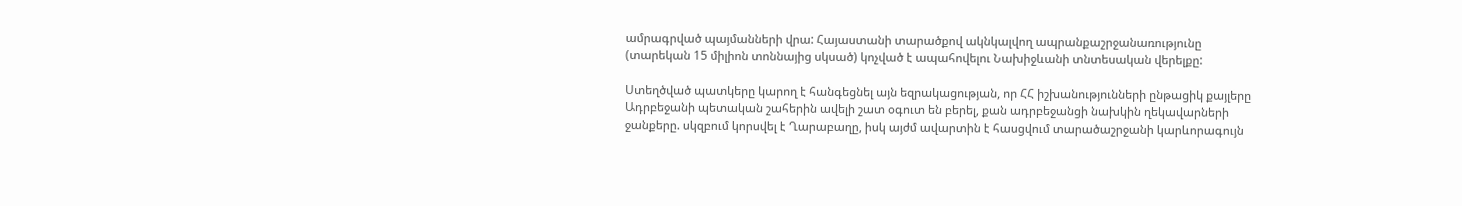ամրագրված պայմանների վրա: Հայաստանի տարածքով ակնկալվող ապրանքաշրջանառությունը (տարեկան 15 միլիոն տոննայից սկսած) կոչված է ապահովելու Նախիջևանի տնտեսական վերելքը:

Ստեղծված պատկերը կարող է հանգեցնել այն եզրակացության, որ ՀՀ իշխանությունների ընթացիկ քայլերը Ադրբեջանի պետական շահերին ավելի շատ օգուտ են բերել, քան ադրբեջանցի նախկին ղեկավարների ջանքերը. սկզբում կորսվել է Ղարաբաղը, իսկ այժմ ավարտին է հասցվում տարածաշրջանի կարևորագույն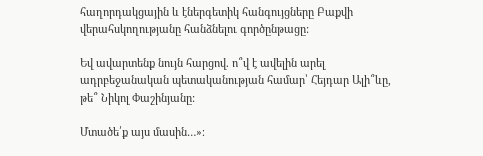հաղորդակցային և էներգետիկ հանգույցները Բաքվի վերահսկողությանը հանձնելու գործընթացը:

Եվ ավարտենք նույն հարցով. ո՞վ է ավելին արել ադրբեջանական պետականության համար՝ Հեյդար Ալի՞ևը, թե՞ Նիկոլ Փաշինյանը:

Մտածե՛ք այս մասին…»։